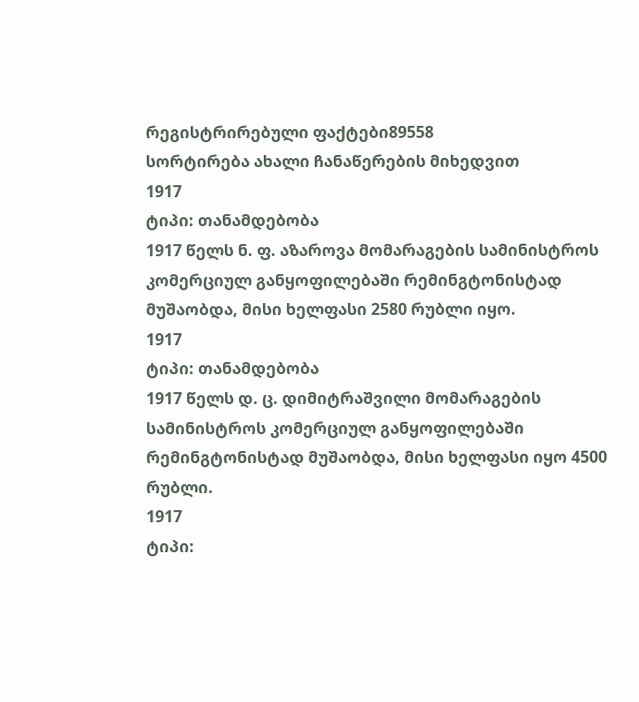რეგისტრირებული ფაქტები89558
სორტირება ახალი ჩანაწერების მიხედვით
1917
ტიპი: თანამდებობა
1917 წელს ნ. ფ. აზაროვა მომარაგების სამინისტროს კომერციულ განყოფილებაში რემინგტონისტად მუშაობდა, მისი ხელფასი 2580 რუბლი იყო.
1917
ტიპი: თანამდებობა
1917 წელს დ. ც. დიმიტრაშვილი მომარაგების სამინისტროს კომერციულ განყოფილებაში რემინგტონისტად მუშაობდა, მისი ხელფასი იყო 4500 რუბლი.
1917
ტიპი: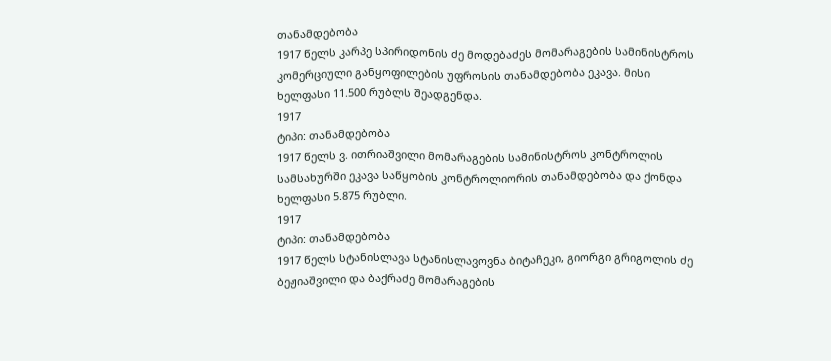თანამდებობა
1917 წელს კარპე სპირიდონის ძე მოდებაძეს მომარაგების სამინისტროს კომერციული განყოფილების უფროსის თანამდებობა ეკავა. მისი ხელფასი 11.500 რუბლს შეადგენდა.
1917
ტიპი: თანამდებობა
1917 წელს ვ. ითრიაშვილი მომარაგების სამინისტროს კონტროლის სამსახურში ეკავა საწყობის კონტროლიორის თანამდებობა და ქონდა ხელფასი 5.875 რუბლი.
1917
ტიპი: თანამდებობა
1917 წელს სტანისლავა სტანისლავოვნა ბიტაჩეკი, გიორგი გრიგოლის ძე ბეჟიაშვილი და ბაქრაძე მომარაგების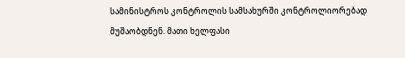სამინისტროს კონტროლის სამსახურში კონტროლიორებად მუშაობდნენ. მათი ხელფასი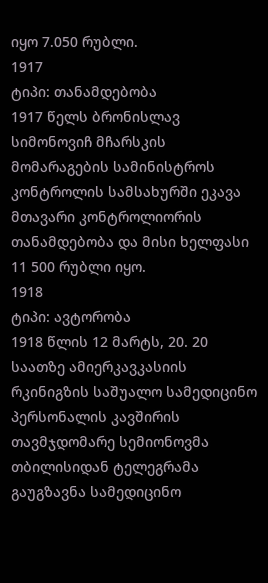იყო 7.050 რუბლი.
1917
ტიპი: თანამდებობა
1917 წელს ბრონისლავ სიმონოვიჩ მჩარსკის მომარაგების სამინისტროს კონტროლის სამსახურში ეკავა მთავარი კონტროლიორის თანამდებობა და მისი ხელფასი 11 500 რუბლი იყო.
1918
ტიპი: ავტორობა
1918 წლის 12 მარტს, 20. 20 საათზე ამიერკავკასიის რკინიგზის საშუალო სამედიცინო პერსონალის კავშირის თავმჯდომარე სემიონოვმა თბილისიდან ტელეგრამა გაუგზავნა სამედიცინო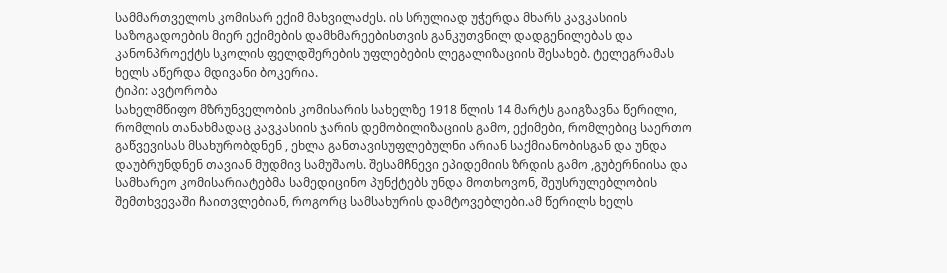სამმართველოს კომისარ ექიმ მახვილაძეს. ის სრულიად უჭერდა მხარს კავკასიის საზოგადოების მიერ ექიმების დამხმარეებისთვის განკუთვნილ დადგენილებას და კანონპროექტს სკოლის ფელდშერების უფლებების ლეგალიზაციის შესახებ. ტელეგრამას ხელს აწერდა მდივანი ბოკერია.
ტიპი: ავტორობა
სახელმწიფო მზრუნველობის კომისარის სახელზე 1918 წლის 14 მარტს გაიგზავნა წერილი, რომლის თანახმადაც კავკასიის ჯარის დემობილიზაციის გამო, ექიმები, რომლებიც საერთო გაწვევისას მსახურობდნენ , ეხლა განთავისუფლებულნი არიან საქმიანობისგან და უნდა დაუბრუნდნენ თავიან მუდმივ სამუშაოს. შესამჩნევი ეპიდემიის ზრდის გამო ,გუბერნიისა და სამხარეო კომისარიატებმა სამედიცინო პუნქტებს უნდა მოთხოვონ, შეუსრულებლობის შემთხვევაში ჩაითვლებიან, როგორც სამსახურის დამტოვებლები.ამ წერილს ხელს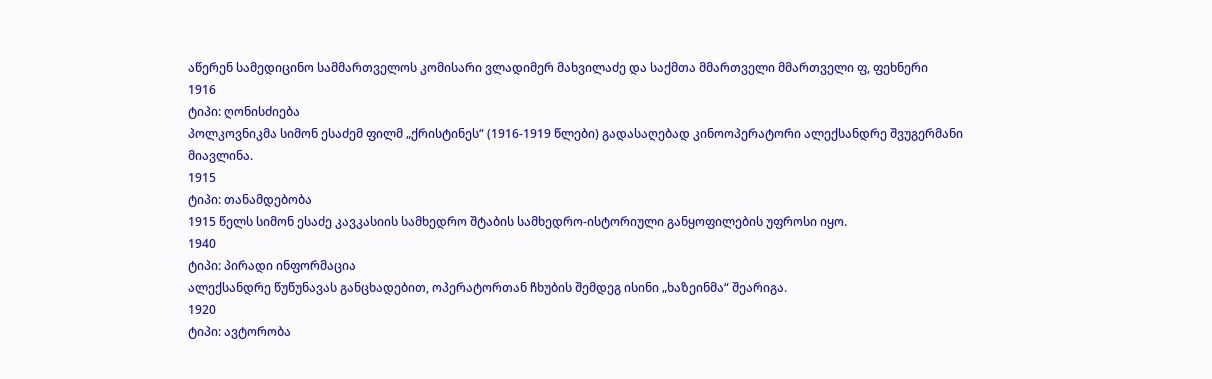აწერენ სამედიცინო სამმართველოს კომისარი ვლადიმერ მახვილაძე და საქმთა მმართველი მმართველი ფ, ფეხნერი
1916
ტიპი: ღონისძიება
პოლკოვნიკმა სიმონ ესაძემ ფილმ „ქრისტინეს“ (1916-1919 წლები) გადასაღებად კინოოპერატორი ალექსანდრე შვუგერმანი მიავლინა.
1915
ტიპი: თანამდებობა
1915 წელს სიმონ ესაძე კავკასიის სამხედრო შტაბის სამხედრო-ისტორიული განყოფილების უფროსი იყო.
1940
ტიპი: პირადი ინფორმაცია
ალექსანდრე წუწუნავას განცხადებით, ოპერატორთან ჩხუბის შემდეგ ისინი „ხაზეინმა“ შეარიგა.
1920
ტიპი: ავტორობა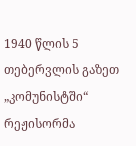1940 წლის 5 თებერვლის გაზეთ „კომუნისტში“ რეჟისორმა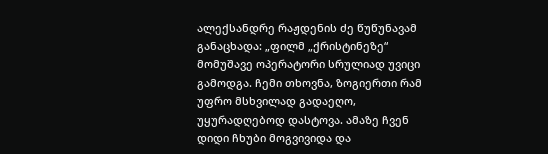ალექსანდრე რაჟდენის ძე წუწუნავამ განაცხადა: „ფილმ „ქრისტინეზე“ მომუშავე ოპერატორი სრულიად უვიცი გამოდგა. ჩემი თხოვნა, ზოგიერთი რამ უფრო მსხვილად გადაეღო, უყურადღებოდ დასტოვა. ამაზე ჩვენ დიდი ჩხუბი მოგვივიდა და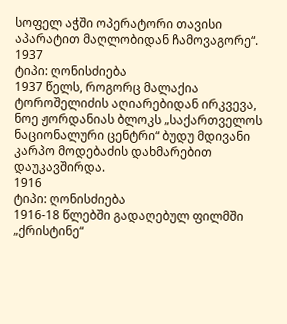სოფელ აჭში ოპერატორი თავისი აპარატით მაღლობიდან ჩამოვაგორე“.
1937
ტიპი: ღონისძიება
1937 წელს, როგორც მალაქია ტოროშელიძის აღიარებიდან ირკვევა, ნოე ჟორდანიას ბლოკს „საქართველოს ნაციონალური ცენტრი“ ბუდუ მდივანი კარპო მოდებაძის დახმარებით დაუკავშირდა.
1916
ტიპი: ღონისძიება
1916-18 წლებში გადაღებულ ფილმში „ქრისტინე“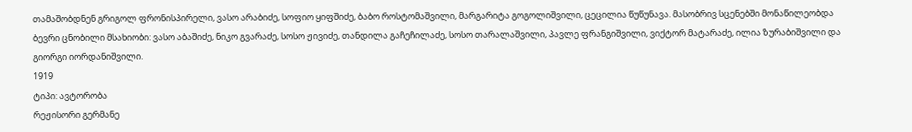თამაშობდნენ გრიგოლ ფრონისპირელი, ვასო არაბიძე, სოფიო ყიფშიძე, ბაბო როსტომაშვილი, მარგარიტა გოგოლიშვილი, ცეცილია წუწუნავა. მასობრივ სცენებში მონაწილეობდა ბევრი ცნობილი მსახიობი: ვასო აბაშიძე, ნიკო გვარაძე, სოსო ჟივიძე, თანდილა გაჩეჩილაძე, სოსო თარალაშვილი, პავლე ფრანგიშვილი, ვიქტორ მატარაძე, ილია ზურაბიშვილი და გიორგი იორდანიშვილი.
1919
ტიპი: ავტორობა
რეჟისორი გერმანე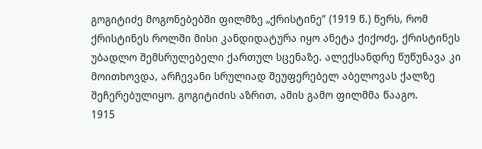გოგიტიძე მოგონებებში ფილმზე „ქრისტინე“ (1919 წ.) წერს, რომ ქრისტინეს როლში მისი კანდიდატურა იყო ანეტა ქიქოძე, ქრისტინეს უბადლო შემსრულებელი ქართულ სცენაზე. ალექსანდრე წუწუნავა კი მოითხოვდა, არჩევანი სრულიად შეუფერებელ აბელოვას ქალზე შეჩერებულიყო. გოგიტიძის აზრით, ამის გამო ფილმმა წააგო.
1915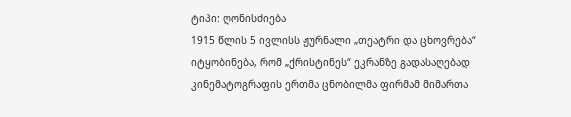ტიპი: ღონისძიება
1915 წლის 5 ივლისს ჟურნალი „თეატრი და ცხოვრება“ იტყობინება, რომ „ქრისტინეს“ ეკრანზე გადასაღებად კინემატოგრაფის ერთმა ცნობილმა ფირმამ მიმართა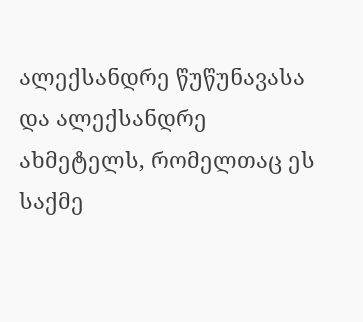ალექსანდრე წუწუნავასა და ალექსანდრე ახმეტელს, რომელთაც ეს საქმე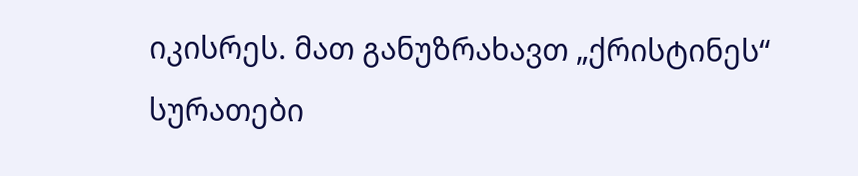იკისრეს. მათ განუზრახავთ „ქრისტინეს“ სურათები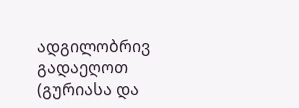ადგილობრივ გადაეღოთ (გურიასა და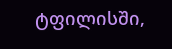ტფილისში,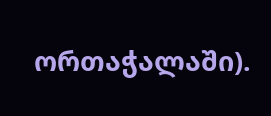ორთაჭალაში).